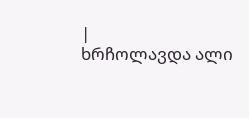|
ხრჩოლავდა ალი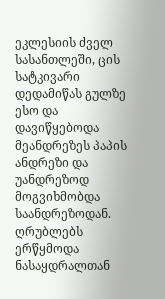ეკლესიის ძველ სასანთლეში, ცის სატკივარი დედამიწას გულზე ესო და დავიწყებოდა მეანდრეზეს პაპის ანდრეზი და უანდრეზოდ მოგვიხმობდა საანდრეზოდან.
ღრუბლებს ერწყმოდა ნასაყდრალთან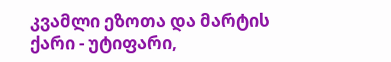კვამლი ეზოთა და მარტის ქარი - უტიფარი,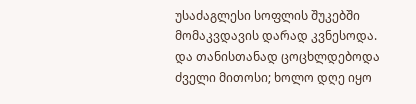უსაძაგლესი სოფლის შუკებში მომაკვდავის დარად კვნესოდა.
და თანისთანად ცოცხლდებოდა ძველი მითოსი; ხოლო დღე იყო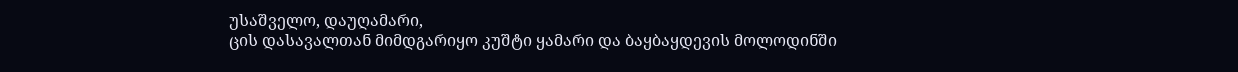უსაშველო, დაუღამარი,
ცის დასავალთან მიმდგარიყო კუშტი ყამარი და ბაყბაყდევის მოლოდინში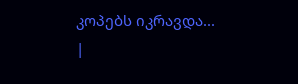კოპებს იკრავდა... |